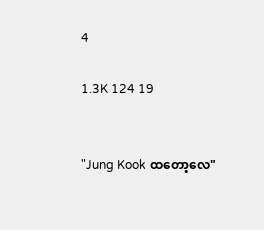4

1.3K 124 19


"Jung Kook ထတော့လေ"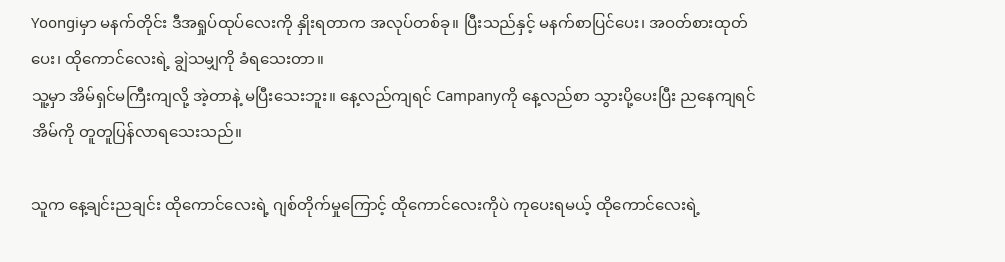Yoongiမှာ မနက်တိုင်း ဒီအရှုပ်ထုပ်လေးကို နှိုးရတာက အလုပ်တစ်ခု။ ပြီးသည်နှင့် မနက်စာပြင်ပေး၊ အဝတ်စားထုတ်ပေး၊ ထိုကောင်လေးရဲ့ ချွဲသမျှကို ခံရသေးတာ။
သူ့မှာ အိမ်ရှင်မကြီးကျလို့ အဲ့တာနဲ့ မပြီးသေးဘူး။ နေ့လည်ကျရင် Campanyကို နေ့လည်စာ သွားပို့ပေးပြီး ညနေကျရင် အိမ်ကို တူတူပြန်လာရသေးသည်။

သူက နေ့ချင်းညချင်း ထိုကောင်လေးရဲ့ ဂျစ်တိုက်မှုကြောင့် ထိုကောင်လေးကိုပဲ ကုပေးရမယ့် ထိုကောင်လေးရဲ့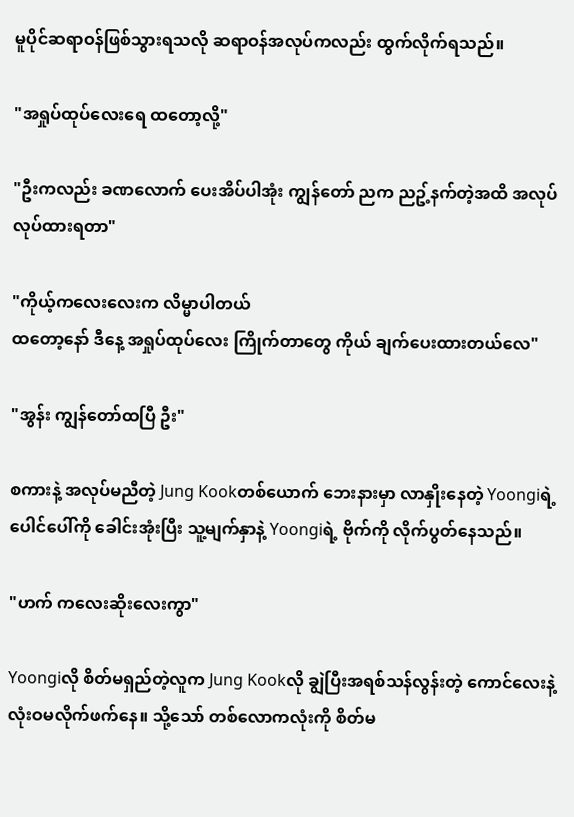မူပိုင်ဆရာဝန်ဖြစ်သွားရသလို ဆရာဝန်အလုပ်ကလည်း ထွက်လိုက်ရသည်။

"အရှုပ်ထုပ်လေးရေ ထတော့လို့"

"ဦးကလည်း ခဏလောက် ပေးအိပ်ပါအုံး ကျွန်တော် ညက ညဥ့်နက်တဲ့အထိ အလုပ်လုပ်ထားရတာ"

"ကိုယ့်ကလေးလေးက လိမ္မာပါတယ်
ထတော့နော် ဒီနေ့ အရှုပ်ထုပ်လေး ကြိုက်တာတွေ ကိုယ် ချက်ပေးထားတယ်လေ"

"အွန်း ကျွန်တော်ထပြီ ဦး"

စကားနဲ့ အလုပ်မညီတဲ့ Jung Kookတစ်ယောက် ဘေးနားမှာ လာနှိုးနေတဲ့ Yoongiရဲ့ ပေါင်ပေါ်ကို ခေါင်းအုံးပြီး သူ့မျက်နှာနဲ့ Yoongiရဲ့ ဗိုက်ကို လိုက်ပွတ်နေသည်။

"ဟက် ကလေးဆိုးလေးကွာ"

Yoongiလို စိတ်မရှည်တဲ့လူက Jung Kookလို ချွဲပြီးအရစ်သန်လွန်းတဲ့ ကောင်လေးနဲ့ လုံးဝမလိုက်ဖက်နေ။ သို့သော် တစ်လောကလုံးကို စိတ်မ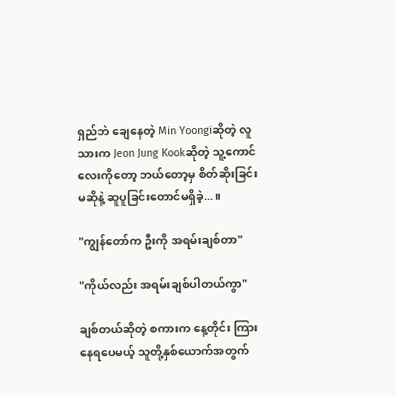ရှည်ဘဲ ချေနေတဲ့ Min Yoongiဆိုတဲ့ လူသားက Jeon Jung Kookဆိုတဲ့ သူ့ကောင်လေးကိုတော့ ဘယ်တော့မှ စိတ်ဆိုးခြင်းမဆိုနဲ့ ဆူပူခြင်းတောင်မရှိခဲ့...။

"ကျွန်တော်က ဦးကို အရမ်းချစ်တာ"

"ကိုယ်လည်း အရမ်းချစ်ပါတယ်ကွာ"

ချစ်တယ်ဆိုတဲ့ စကားက နေ့တိုင်း ကြားနေရပေမယ့် သူတို့နှစ်ယောက်အတွက်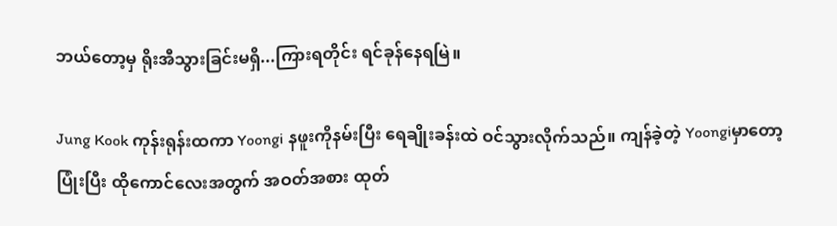ဘယ်တော့မှ ရိုးအီသွားခြင်းမရှိ...ကြားရတိုင်း ရင်ခုန်နေရမြဲ။

Jung Kook ကုန်းရုန်းထကာ Yoongi နဖူးကိုနမ်းပြီး ရေချိုးခန်းထဲ ဝင်သွားလိုက်သည်။ ကျန်ခဲ့တဲ့ Yoongiမှာတော့ ပြုံးပြီး ထိုကောင်လေးအတွက် အဝတ်အစား ထုတ်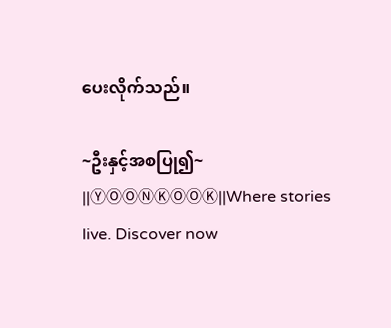ပေးလိုက်သည်။

~ဦးနှင့်အစပြု၍~ ||ⓎⓄⓄⓃⓀⓄⓄⓀ||Where stories live. Discover now